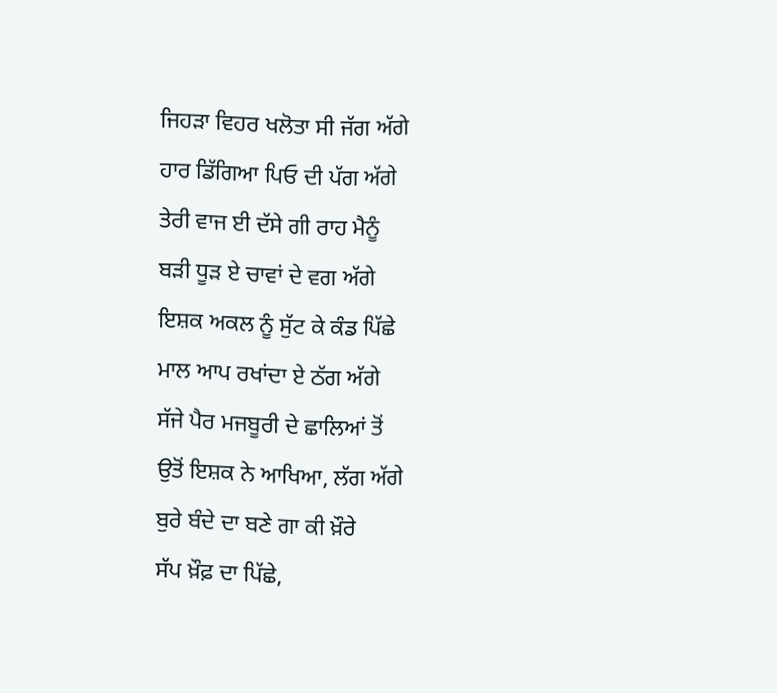ਜਿਹੜਾ ਵਿਹਰ ਖਲੋਤਾ ਸੀ ਜੱਗ ਅੱਗੇ
ਹਾਰ ਡਿੱਗਿਆ ਪਿਓ ਦੀ ਪੱਗ ਅੱਗੇ
ਤੇਰੀ ਵਾਜ ਈ ਦੱਸੇ ਗੀ ਰਾਹ ਮੈਨੂੰ
ਬੜੀ ਧੂੜ ਏ ਚਾਵਾਂ ਦੇ ਵਗ ਅੱਗੇ
ਇਸ਼ਕ ਅਕਲ ਨੂੰ ਸੁੱਟ ਕੇ ਕੰਡ ਪਿੱਛੇ
ਮਾਲ ਆਪ ਰਖਾਂਦਾ ਏ ਠੱਗ ਅੱਗੇ
ਸੱਜੇ ਪੈਰ ਮਜਬੂਰੀ ਦੇ ਛਾਲਿਆਂ ਤੋਂ
ਉਤੋਂ ਇਸ਼ਕ ਨੇ ਆਖਿਆ, ਲੱਗ ਅੱਗੇ
ਬੁਰੇ ਬੰਦੇ ਦਾ ਬਣੇ ਗਾ ਕੀ ਖ਼ੌਰੇ
ਸੱਪ ਖ਼ੌਫ਼ ਦਾ ਪਿੱਛੇ,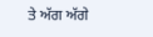ਤੇ ਅੱਗ ਅੱਗੇ